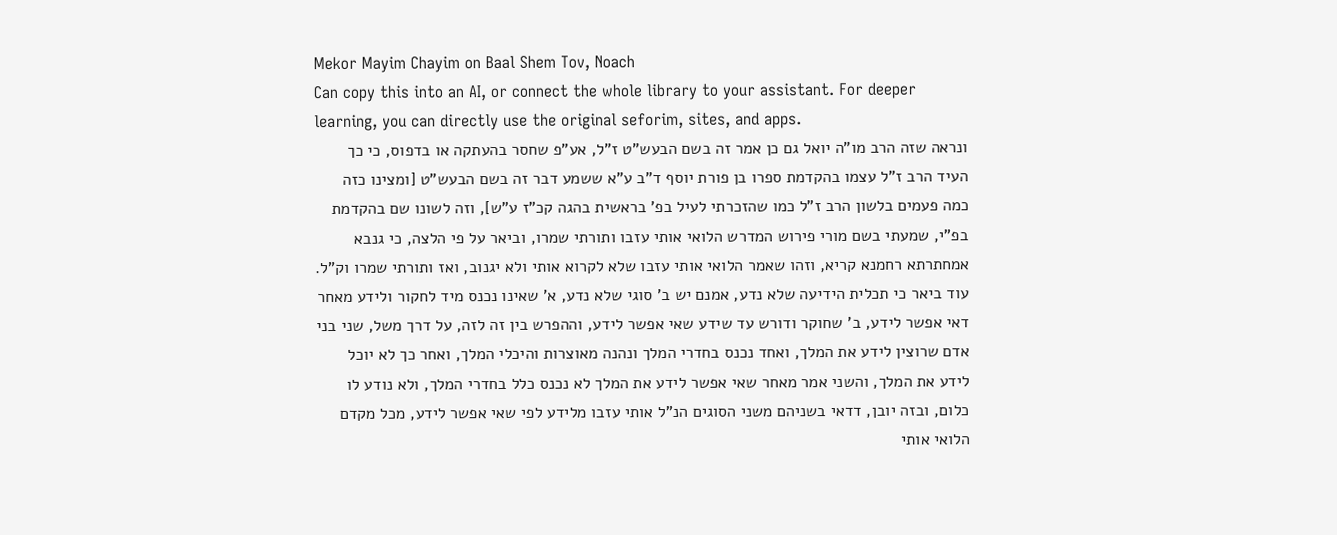Mekor Mayim Chayim on Baal Shem Tov, Noach
Can copy this into an AI, or connect the whole library to your assistant. For deeper learning, you can directly use the original seforim, sites, and apps.
ונראה שזה הרב מו"ה יואל גם כן אמר זה בשם הבעש"ט ז"ל, אע"פ שחסר בהעתקה או בדפוס, כי כך העיד הרב ז"ל עצמו בהקדמת ספרו בן פורת יוסף ד"ב ע"א ששמע דבר זה בשם הבעש"ט [ומצינו כזה כמה פעמים בלשון הרב ז"ל כמו שהזכרתי לעיל בפ' בראשית בהגה קכ"ז ע"ש], וזה לשונו שם בהקדמת בפ"י, שמעתי בשם מורי פירוש המדרש הלואי אותי עזבו ותורתי שמרו, וביאר על פי הלצה, כי גנבא אמחתרתא רחמנא קריא, וזהו שאמר הלואי אותי עזבו שלא לקרוא אותי ולא יגנוב, ואז ותורתי שמרו וק"ל.
עוד ביאר כי תכלית הידיעה שלא נדע, אמנם יש ב' סוגי שלא נדע, א' שאינו נכנס מיד לחקור ולידע מאחר דאי אפשר לידע, ב' שחוקר ודורש עד שידע שאי אפשר לידע, וההפרש בין זה לזה, על דרך משל, שני בני אדם שרוצין לידע את המלך, ואחד נכנס בחדרי המלך ונהנה מאוצרות והיכלי המלך, ואחר כך לא יוכל לידע את המלך, והשני אמר מאחר שאי אפשר לידע את המלך לא נכנס כלל בחדרי המלך, ולא נודע לו כלום, ובזה יובן, דדאי בשניהם משני הסוגים הנ"ל אותי עזבו מלידע לפי שאי אפשר לידע, מכל מקדם הלואי אותי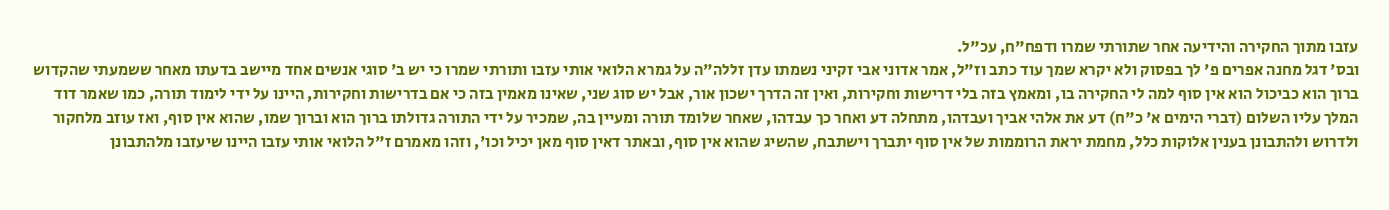עזבו מתוך החקירה והידיעה אחר שתורתי שמרו ודפח"ח, עכ"ל.
ובס' דגל מחנה אפרים פ' לך בפסוק ולא יקרא שמך עוד כתב וז"ל, אמר אדוני אבי זקיני נשמתו עדן זללה"ה על גמרא הלואי אותי עזבו ותורתי שמרו כי יש ב' סוגי אנשים אחד מיישב בדעתו מאחר ששמעתי שהקדוש ברוך הוא כביכול הוא אין סוף למה לי החקירה בו, ומאמץ בזה בלי דרישות וחקירות, ואין זה הדרך ישכון אור, אבל יש סוג שני, שאינו מאמין בזה כי אם בדרישות וחקירות, היינו על ידי לימוד תורה, כמו שאמר דוד המלך עליו השלום (דברי הימים א' כ"ח) דע את אלהי אביך ועבדהו, מתחלה דע ואחר כך עבדהו, שאחר שלומד תורה ומעיין בה, שמכיר על ידי התורה גדולתו ברוך הוא וברוך שמו, שהוא אין סוף, ואז עוזב מלחקור ולדרוש ולהתבונן בענין אלוקות כלל, מחמת יראת הרוממות של אין סוף יתברך וישתבח, שהשיג שהוא אין סוף, ובאתר דאין סוף מאן יכיל וכו', וזהו מאמרם ז"ל הלואי אותי עזבו היינו שיעזבו מלהתבונן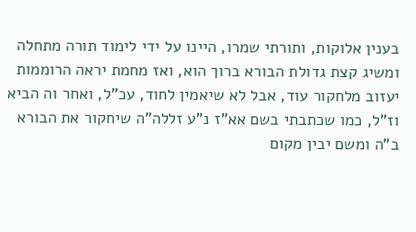בענין אלוקות, ותורתי שמרו, היינו על ידי לימוד תורה מתחלה ומשיג קצת גדולת הבורא ברוך הוא, ואז מחמת יראה הרוממות יעזוב מלחקור עוד, אבל לא שיאמין לחוד, עכ"ל, ואחר וה הביא וז"ל, כמו שכתבתי בשם אא"ז נ"ע זללה"ה שיחקור את הבורא ב"ה ומשם יבין מקום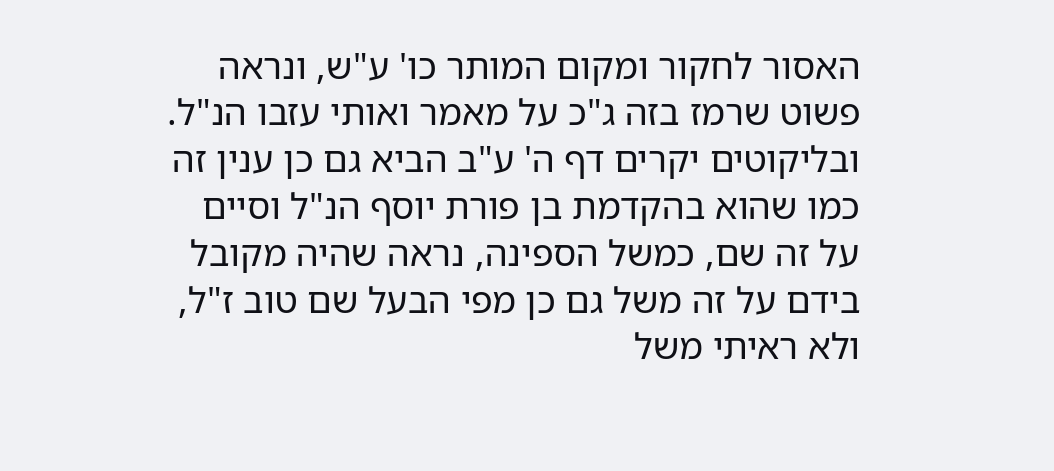האסור לחקור ומקום המותר כו' ע"ש, ונראה פשוט שרמז בזה ג"כ על מאמר ואותי עזבו הנ"ל.
ובליקוטים יקרים דף ה' ע"ב הביא גם כן ענין זה כמו שהוא בהקדמת בן פורת יוסף הנ"ל וסיים על זה שם, כמשל הספינה, נראה שהיה מקובל בידם על זה משל גם כן מפי הבעל שם טוב ז"ל, ולא ראיתי משל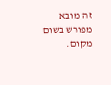זה מובא מפורש בשום מקום.